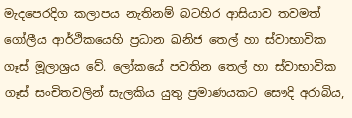මැදපෙරදිග කලාපය නැතිනම් බටහිර ආසියාව තවමත් ගෝලීය ආර්ථිකයෙහි ප්‍රධාන ඛනිජ තෙල් හා ස්වාභාවික ගෑස් මූලාශ්‍රය වේ. ලෝකයේ පවතින තෙල් හා ස්වාභාවික ගෑස් සංචිතවලින් සැලකිය යුතු ප්‍රමාණයකට සෞදි අරාබිය,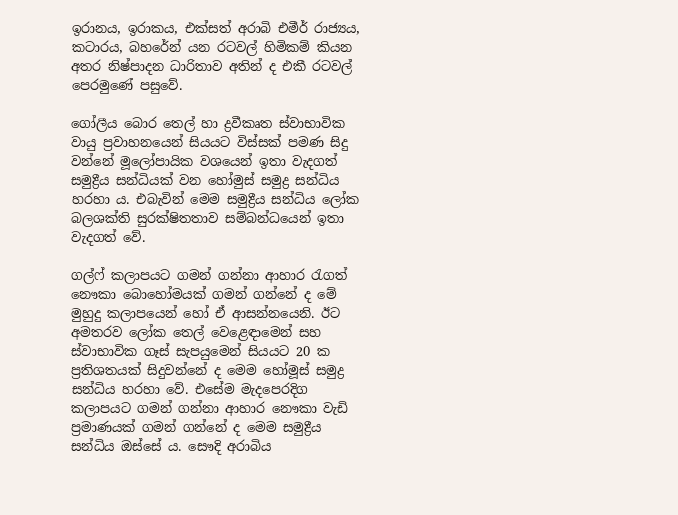ඉරානය, ඉරාකය, එක්සත් අරාබි එමීර් රාජ්‍යය, කටාරය, බහරේන් යන රටවල් හිමිකම් කියන අතර නිෂ්පාදන ධාරිතාව අතින් ද එකී රටවල් පෙරමුණේ පසුවේ.

ගෝලීය බොර තෙල් හා ද්‍රවීකෘත ස්වාභාවික වායු ප්‍රවාහනයෙන් සියයට විස්සක් පමණ සිදු වන්නේ මූලෝපායික වශයෙන් ඉතා වැදගත් සමුද්‍රීය සන්ධියක් වන හෝමුස් සමුද්‍ර සන්ධිය හරහා ය. එබැවින් මෙම සමුද්‍රීය සන්ධිය ලෝක බලශක්ති සුරක්ෂිතතාව සම්බන්ධයෙන් ඉතා වැදගත් වේ.

ගල්ෆ් කලාපයට ගමන් ගන්නා ආහාර රැගත් නෞකා බොහෝමයක් ගමන් ගන්නේ ද මේ මුහුදු කලාපයෙන් හෝ ඒ ආසන්නයෙනි. ඊට අමතරව ලෝක තෙල් වෙළෙඳාමෙන් සහ ස්වාභාවික ගෑස් සැපයුමෙන් සියයට 20 ක ප්‍රතිශතයක් සිදුවන්නේ ද මෙම හෝමූස් සමුද්‍ර සන්ධිය හරහා වේ. එසේම මැදපෙරදිග කලාපයට ගමන් ගන්නා ආහාර නෞකා වැඩි ප්‍රමාණයක් ගමන් ගන්නේ ද මෙම සමුද්‍රීය සන්ධිය ඔස්සේ ය. සෞදි අරාබිය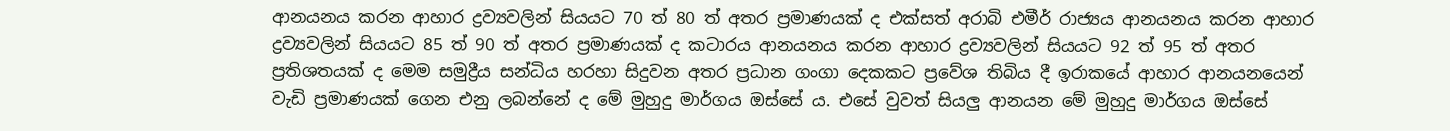ආනයනය කරන ආහාර ද්‍රව්‍යවලින් සියයට 70 ත් 80 ත් අතර ප්‍රමාණයක් ද එක්සත් අරාබි එමීර් රාජ්‍යය ආනයනය කරන ආහාර ද්‍රව්‍යවලින් සියයට 85 ත් 90 ත් අතර ප්‍රමාණයක් ද කටාරය ආනයනය කරන ආහාර ද්‍රව්‍යවලින් සියයට 92 ත් 95 ත් අතර ප්‍රතිශතයක් ද මෙම සමුද්‍රීය සන්ධිය හරහා සිදුවන අතර ප්‍රධාන ගංගා දෙකකට ප්‍රවේශ තිබිය දී ඉරාකයේ ආහාර ආනයනයෙන් වැඩි ප්‍රමාණයක් ගෙන එනු ලබන්නේ ද මේ මුහුදු මාර්ගය ඔස්සේ ය. එසේ වුවත් සියලු‍ ආනයන මේ මුහුදු මාර්ගය ඔස්සේ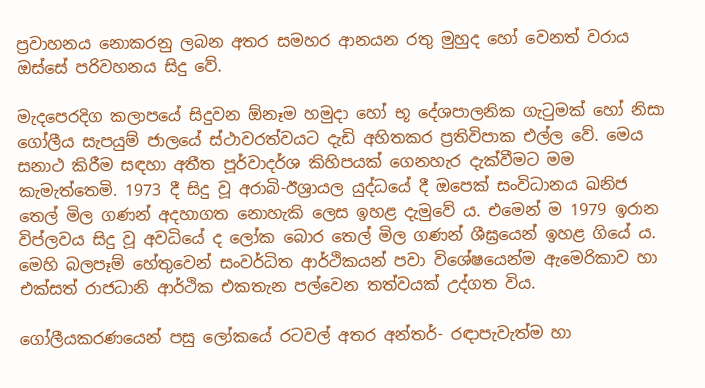ප්‍රවාහනය නොකරනු ලබන අතර සමහර ආනයන රතු මුහුද හෝ වෙනත් වරාය ඔස්සේ පරිවහනය සිදු වේ.

මැදපෙරදිග කලාපයේ සිදුවන ඕනෑම හමුදා හෝ භූ දේශපාලනික ගැටුමක් හෝ නිසා ගෝලීය සැපයුම් ජාලයේ ස්ථාවරත්වයට දැඩි අහිතකර ප්‍රතිවිපාක එල්ල වේ. මෙය සනාථ කිරීම සඳහා අතීත පූර්වාදර්ශ කිහිපයක් ගෙනහැර දැක්වීමට මම කැමැත්තෙමි. 1973 දී සිදු වූ අරාබි-ඊශ්‍රායල යුද්ධයේ දී ඔපෙක් සංවිධානය ඛනිජ තෙල් මිල ගණන් අදහාගත නොහැකි ලෙස ඉහළ දැමුවේ ය. එමෙන් ම 1979 ඉරාන විප්ලවය සිදු වූ අවධියේ ද ලෝක බොර තෙල් මිල ගණන් ශීඝ්‍රයෙන් ඉහළ ගියේ ය. මෙහි බලපෑම් හේතුවෙන් සංවර්ධිත ආර්ථිකයන් පවා විශේෂයෙන්ම ඇමෙරිකාව හා එක්සත් රාජධානි ආර්ථික එකතැන පල්වෙන තත්වයක් උද්ගත විය.

ගෝලීයකරණයෙන් පසු ලෝකයේ රටවල් අතර අන්තර්- රඳාපැවැත්ම හා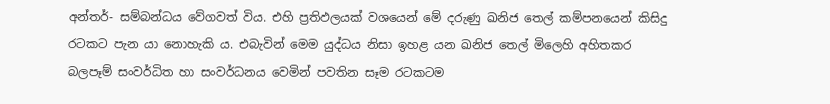අන්තර්- සම්බන්ධය වේගවත් විය. එහි ප්‍රතිඵලයක් වශයෙන් මේ දරුණු ඛනිජ තෙල් කම්පනයෙන් කිසිදු රටකට පැන යා නොහැකි ය. එබැවින් මෙම යුද්ධය නිසා ඉහළ යන ඛනිජ තෙල් මිලෙහි අහිතකර බලපෑම් සංවර්ධිත හා සංවර්ධනය වෙමින් පවතින සෑම රටකටම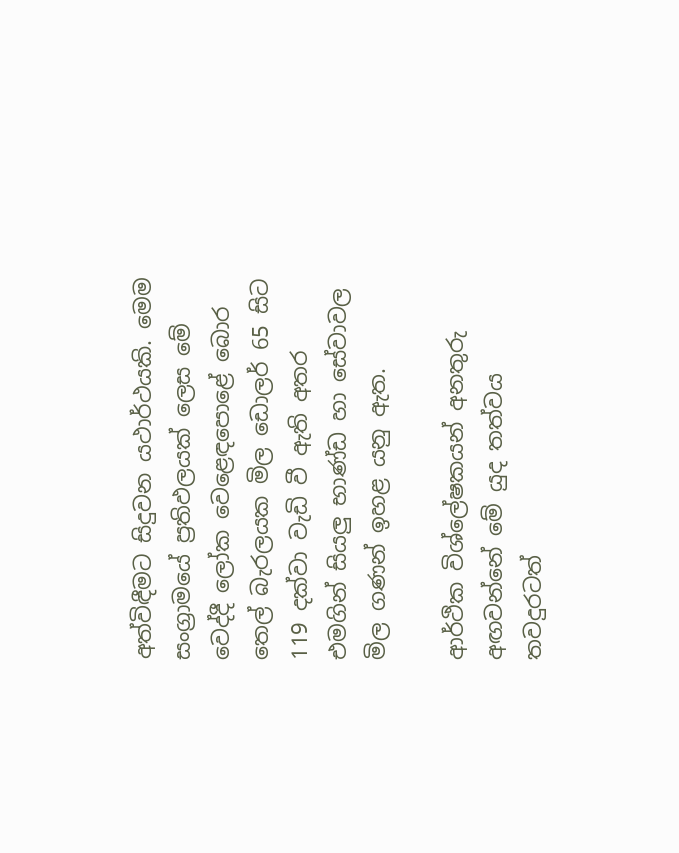අත්විඳීමට සිදුවන යථාර්ථයකි. මෙම සංග්‍රාමයේ ප්‍රතිඵලයක් ලෙස මේ වෙද්දී ලෝක වෙළෙඳපොළේ බොර තෙල් බැරලයක මිල ඩොලර් 65 සිට 119 දක්වා වැඩි වී ඇති අතර එමගින් සියලු‍ භාණ්ඩ හා සේවාවල මිල ගණන් ඉහළ යනු ඇත.

ආර්ථික විශ්ලේෂකයන් අනතුරු අඟවන්නේ මේ යුද තත්වය තවදුරටත්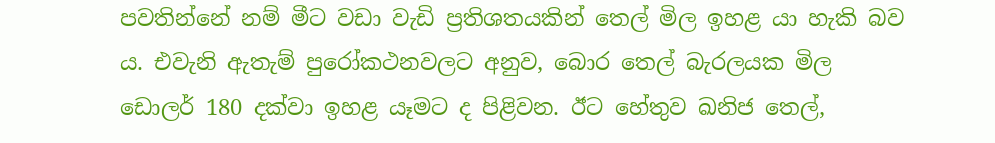පවතින්නේ නම් මීට වඩා වැඩි ප්‍රතිශතයකින් තෙල් මිල ඉහළ යා හැකි බව ය. එවැනි ඇතැම් පුරෝකථනවලට අනුව, බොර තෙල් බැරලයක මිල ඩොලර් 180 දක්වා ඉහළ යෑමට ද පිළිවන. ඊට හේතුව ඛනිජ තෙල්,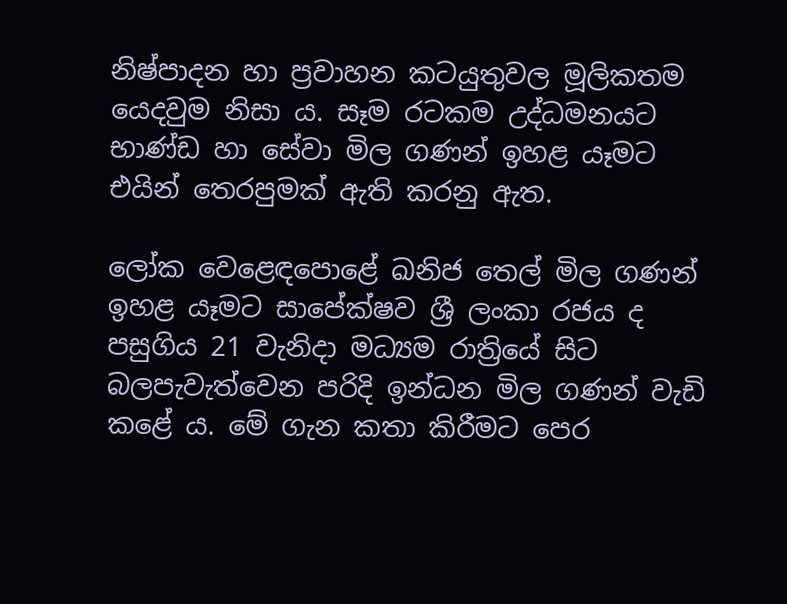නිෂ්පාදන හා ප්‍රවාහන කටයුතුවල මූලිකතම යෙදවුම නිසා ය. සෑම රටකම උද්ධමනයට භාණ්ඩ හා සේවා මිල ගණන් ඉහළ යෑමට එයින් තෙරපුමක් ඇති කරනු ඇත.

ලෝක වෙළෙඳපොළේ ඛනිජ තෙල් මිල ගණන් ඉහළ යෑමට සාපේක්ෂව ශ්‍රී ලංකා රජය ද පසුගිය 21 වැනිදා මධ්‍යම රාත්‍රියේ සිට බලපැවැත්වෙන පරිදි ඉන්ධන මිල ගණන් වැඩි කළේ ය. මේ ගැන කතා කිරීමට පෙර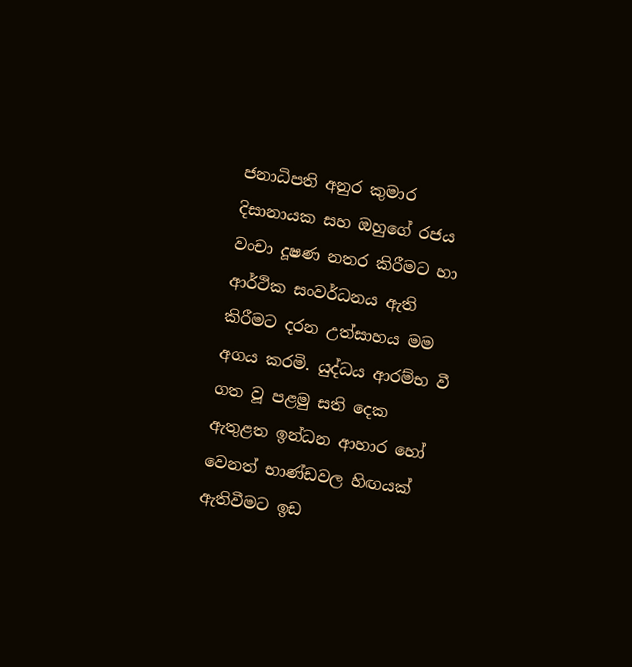ජනාධිපති අනුර කුමාර දිසානායක සහ ඔහුගේ රජය වංචා දූෂණ නතර කිරීමට හා ආර්ථික සංවර්ධනය ඇති කිරීමට දරන උත්සාහය මම අගය කරමි. යුද්ධය ආරම්භ වී ගත වූ පළමු සති දෙක ඇතුළත ඉන්ධන ආහාර හෝ වෙනත් භාණ්ඩවල හිඟයක් ඇතිවීමට ඉඩ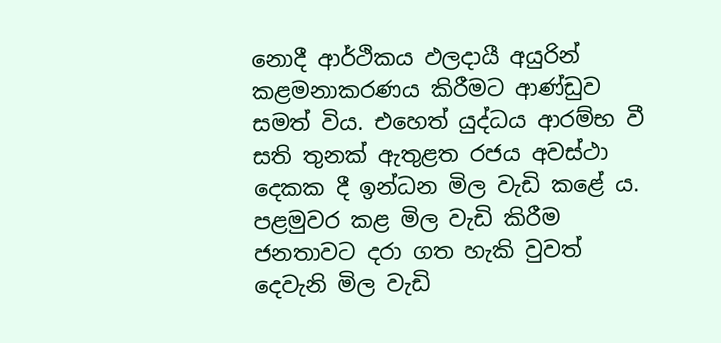නොදී ආර්ථිකය ඵලදායී අයුරින් කළමනාකරණය කිරීමට ආණ්ඩුව සමත් විය. එහෙත් යුද්ධය ආරම්භ වී සති තුනක් ඇතුළත රජය අවස්ථා දෙකක දී ඉන්ධන මිල වැඩි කළේ ය. පළමුවර කළ මිල වැඩි කිරීම ජනතාවට දරා ගත හැකි වුවත් දෙවැනි මිල වැඩි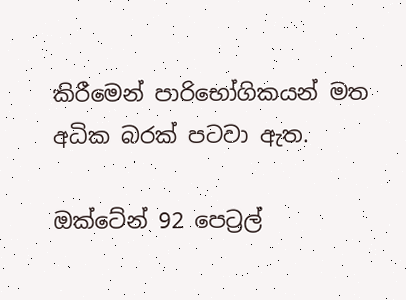කිරීමෙන් පාරිභෝගිකයන් මත අධික බරක් පටවා ඇත.

ඔක්ටේන් 92 පෙට්‍රල්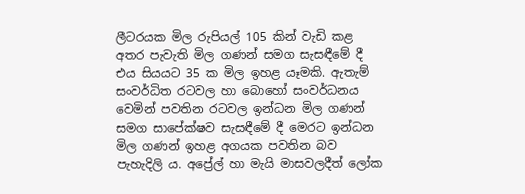ලීටරයක මිල රුපියල් 105 කින් වැඩි කළ අතර පැවැති මිල ගණන් සමග සැසඳීමේ දී එය සියයට 35 ක මිල ඉහළ යෑමකි. ඇතැම් සංවර්ධිත රටවල හා බොහෝ සංවර්ධනය වෙමින් පවතින රටවල ඉන්ධන මිල ගණන් සමග සාපේක්ෂව සැසඳීමේ දී මෙරට ඉන්ධන මිල ගණන් ඉහළ අගයක පවතින බව පැහැදිලි ය. අප්‍රේල් හා මැයි මාසවලදීත් ලෝක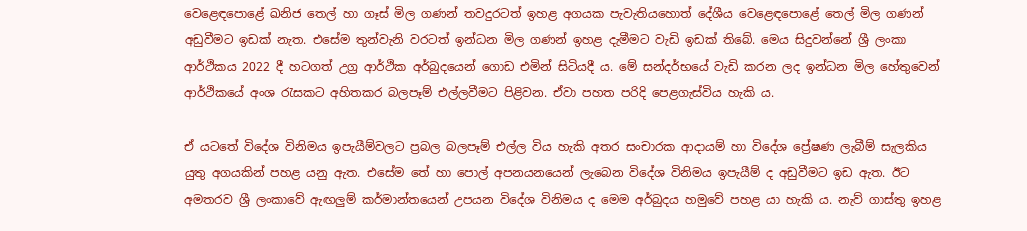වෙළෙඳපොළේ ඛනිජ තෙල් හා ගෑස් මිල ගණන් තවදුරටත් ඉහළ අගයක පැවැතියහොත් දේශීය වෙළෙඳපොළේ තෙල් මිල ගණන් අඩුවීමට ඉඩක් නැත. එසේම තුන්වැනි වරටත් ඉන්ධන මිල ගණන් ඉහළ දැමීමට වැඩි ඉඩක් තිබේ. මෙය සිදුවන්නේ ශ්‍රී ලංකා ආර්ථිකය 2022 දී හටගත් උග්‍ර ආර්ථික අර්බුදයෙන් ගොඩ එමින් සිටියදී ය. මේ සන්දර්භයේ වැඩි කරන ලද ඉන්ධන මිල හේතුවෙන් ආර්ථිකයේ අංශ රැසකට අහිතකර බලපෑම් එල්ලවීමට පිළිවන. ඒවා පහත පරිදි පෙළගැස්විය හැකි ය.

ඒ යටතේ විදේශ විනිමය ඉපැයීම්වලට ප්‍රබල බලපෑම් එල්ල විය හැකි අතර සංචාරක ආදායම් හා විදේශ ප්‍රේෂණ ලැබීම් සැලකිය යුතු අගයකින් පහළ යනු ඇත. එසේම තේ හා පොල් අපනයනයෙන් ලැබෙන විදේශ විනිමය ඉපැයීම් ද අඩුවීමට ඉඩ ඇත. ඊට අමතරව ශ්‍රී ලංකාවේ ඇඟලු‍ම් කර්මාන්තයෙන් උපයන විදේශ විනිමය ද මෙම අර්බුදය හමුවේ පහළ යා හැකි ය. නැව් ගාස්තු ඉහළ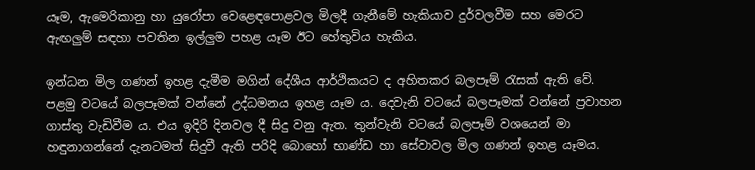යෑම, ඇමෙරිකානු හා යුරෝපා වෙළෙඳපොළවල මිලදී ගැනීමේ හැකියාව දුර්වලවීම සහ මෙරට ඇඟලු‍ම් සඳහා පවතින ඉල්ලු‍ම පහළ යෑම ඊට හේතුවිය හැකිය.

ඉන්ධන මිල ගණන් ඉහළ දැමීම මගින් දේශීය ආර්ථිකයට ද අහිතකර බලපෑම් රැසක් ඇති වේ. පළමු වටයේ බලපෑමක් වන්නේ උද්ධමනය ඉහළ යෑම ය. දෙවැනි වටයේ බලපෑමක් වන්නේ ප්‍රවාහන ගාස්තු වැඩිවීම ය. එය ඉදිරි දිනවල දී සිදු වනු ඇත. තුන්වැනි වටයේ බලපෑම් වශයෙන් මා හඳුනාගන්නේ දැනටමත් සිදුවී ඇති පරිදි බොහෝ භාණ්ඩ හා සේවාවල මිල ගණන් ඉහළ යෑමය.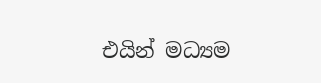එයින් මධ්‍යම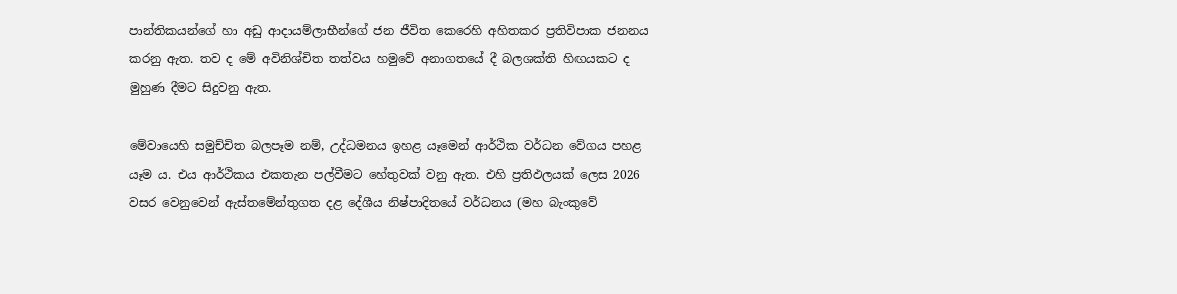පාන්තිකයන්ගේ හා අඩු ආදායම්ලාභීන්ගේ ජන ජීවිත කෙරෙහි අහිතකර ප්‍රතිවිපාක ජනනය කරනු ඇත. තව ද මේ අවිනිශ්චිත තත්වය හමුවේ අනාගතයේ දී බලශක්ති හිඟයකට ද මුහුණ දීමට සිදුවනු ඇත.

මේවායෙහි සමුච්චිත බලපෑම නම්, උද්ධමනය ඉහළ යෑමෙන් ආර්ථික වර්ධන වේගය පහළ යෑම ය. එය ආර්ථිකය එකතැන පල්වීමට හේතුවක් වනු ඇත. එහි ප්‍රතිඵලයක් ලෙස 2026 වසර වෙනුවෙන් ඇස්තමේන්තුගත දළ දේශීය නිෂ්පාදිතයේ වර්ධනය (මහ බැංකුවේ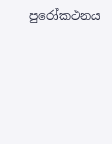පුරෝකථනය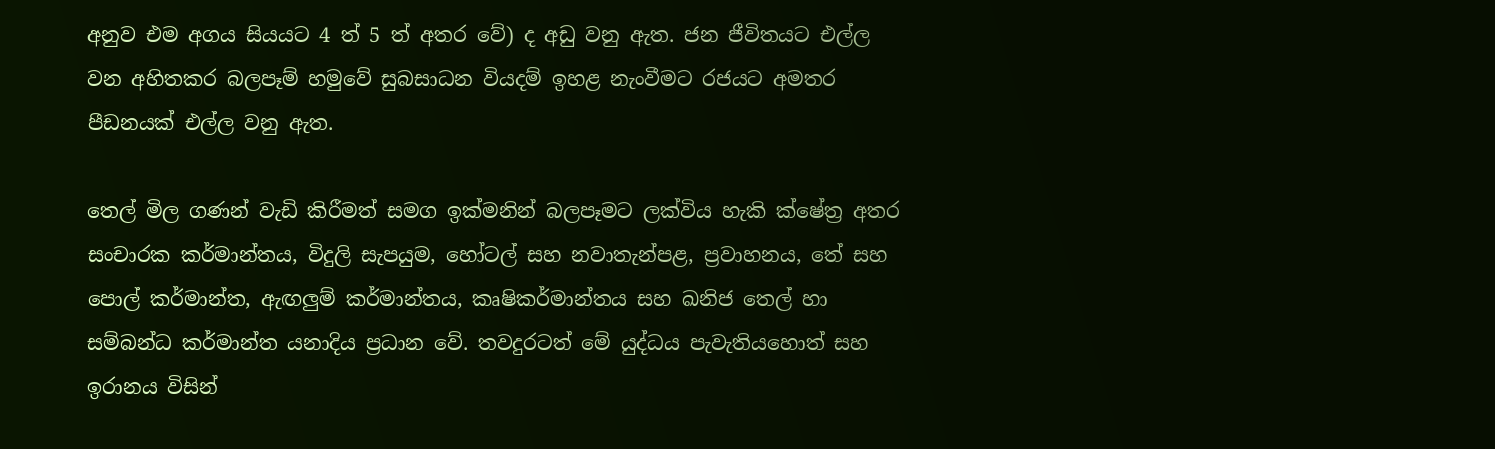අනුව එම අගය සියයට 4 ත් 5 ත් අතර වේ) ද අඩු වනු ඇත. ජන ජීවිතයට එල්ල වන අහිතකර බලපෑම් හමුවේ සුබසාධන වියදම් ඉහළ නැංවීමට රජයට අමතර පීඩනයක් එල්ල වනු ඇත.

තෙල් මිල ගණන් වැඩි කිරීමත් සමග ඉක්මනින් බලපෑමට ලක්විය හැකි ක්ෂේත්‍ර අතර සංචාරක කර්මාන්තය, විදුලි සැපයුම, හෝටල් සහ නවාතැන්පළ, ප්‍රවාහනය, තේ සහ පොල් කර්මාන්ත, ඇඟලු‍ම් කර්මාන්තය, කෘෂිකර්මාන්තය සහ ඛනිජ තෙල් හා සම්බන්ධ කර්මාන්ත යනාදිය ප්‍රධාන වේ. තවදුරටත් මේ යුද්ධය පැවැතියහොත් සහ ඉරානය විසින්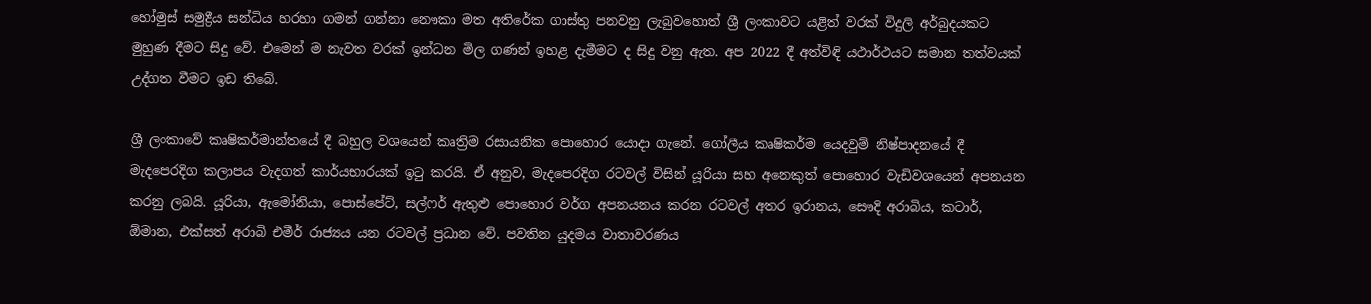හෝමුස් සමුද්‍රීය සන්ධිය හරහා ගමන් ගන්නා නෞකා මත අතිරේක ගාස්තු පනවනු ලැබුවහොත් ශ්‍රී ලංකාවට යළිත් වරක් විදුලි අර්බුදයකට මුහුණ දීමට සිදු වේ. එමෙන් ම නැවත වරක් ඉන්ධන මිල ගණන් ඉහළ දැමීමට ද සිදු වනු ඇත. අප 2022 දී අත්විඳි යථාර්ථයට සමාන තත්වයක් උද්ගත වීමට ඉඩ තිබේ.

ශ්‍රී ලංකාවේ කෘෂිකර්මාන්තයේ දී බහුල වශයෙන් කෘත්‍රිම රසායනික පොහොර යොදා ගැනේ. ගෝලීය කෘෂිකර්ම යෙදවුම් නිෂ්පාදනයේ දී මැදපෙරදිග කලාපය වැදගත් කාර්යභාරයක් ඉටු කරයි. ඒ අනුව, මැදපෙරදිග රටවල් විසින් යූරියා සහ අනෙකුත් පොහොර වැඩිවශයෙන් අපනයන කරනු ලබයි. යූරියා, ඇමෝනියා, පොස්පේට්, සල්ෆර් ඇතුළු පොහොර වර්ග අපනයනය කරන රටවල් අතර ඉරානය, සෞදි අරාබිය, කටාර්, ඕමාන, එක්සත් අරාබි එමීර් රාජ්‍යය යන රටවල් ප්‍රධාන වේ. පවතින යුදමය වාතාවරණය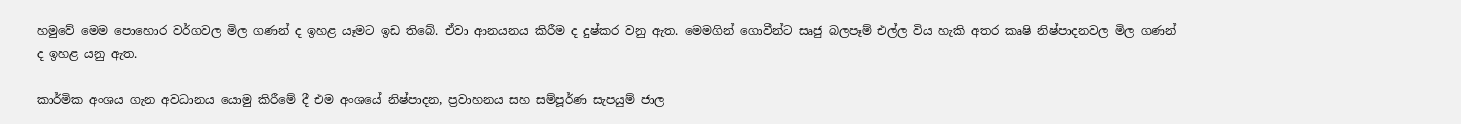හමුවේ මෙම පොහොර වර්ගවල මිල ගණන් ද ඉහළ යෑමට ඉඩ තිබේ. ඒවා ආනයනය කිරීම ද දුෂ්කර වනු ඇත. මෙමගින් ගොවීන්ට සෘජු බලපෑම් එල්ල විය හැකි අතර කෘෂි නිෂ්පාදනවල මිල ගණන් ද ඉහළ යනු ඇත.

කාර්මික අංශය ගැන අවධානය යොමු කිරීමේ දී එම අංශයේ නිෂ්පාදන, ප්‍රවාහනය සහ සම්පූර්ණ සැපයුම් ජාල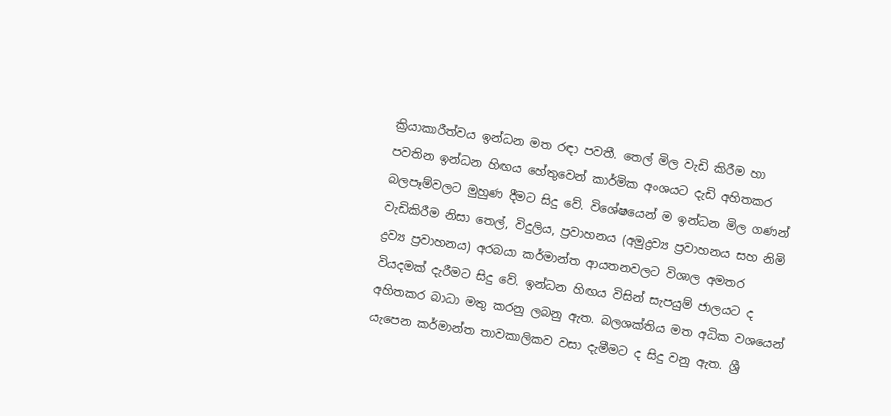ක්‍රියාකාරීත්වය ඉන්ධන මත රඳා පවතී. තෙල් මිල වැඩි කිරීම හා පවතින ඉන්ධන හිඟය හේතුවෙන් කාර්මික අංශයට දැඩි අහිතකර බලපෑම්වලට මුහුණ දීමට සිදු වේ. විශේෂයෙන් ම ඉන්ධන මිල ගණන් වැඩිකිරීම නිසා තෙල්, විදුලිය, ප්‍රවාහනය (අමුද්‍රව්‍ය ප්‍රවාහනය සහ නිමි ද්‍රව්‍ය ප්‍රවාහනය) අරබයා කර්මාන්ත ආයතනවලට විශාල අමතර වියදමක් දැරීමට සිදු වේ. ඉන්ධන හිඟය විසින් සැපයුම් ජාලයට ද අහිතකර බාධා මතු කරනු ලබනු ඇත. බලශක්තිය මත අධික වශයෙන් යැපෙන කර්මාන්ත තාවකාලිකව වසා දැමීමට ද සිදු වනු ඇත. ශ්‍රී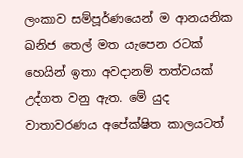ලංකාව සම්පූර්ණයෙන් ම ආනයනික ඛනිජ තෙල් මත යැපෙන රටක් හෙයින් ඉතා අවදානම් තත්වයක් උද්ගත වනු ඇත. මේ යුද වාතාවරණය අපේක්ෂිත කාලයටත්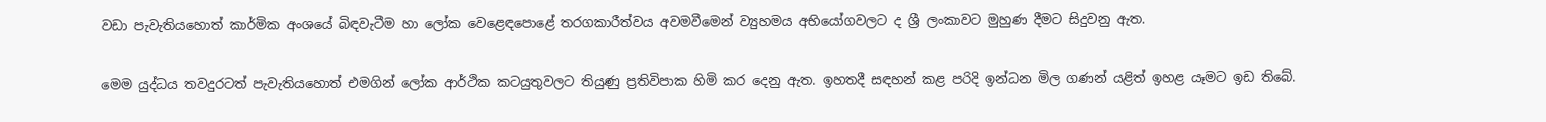වඩා පැවැතියහොත් කාර්මික අංශයේ බිඳවැටීම හා ලෝක වෙළෙඳපොළේ තරගකාරීත්වය අවමවීමෙන් ව්‍යුහමය අභියෝගවලට ද ශ්‍රී ලංකාවට මුහුණ දීමට සිදුවනු ඇත.

මෙම යුද්ධය තවදුරටත් පැවැතියහොත් එමගින් ලෝක ආර්ථික කටයුතුවලට තියුණු ප්‍රතිවිපාක හිමි කර දෙනු ඇත. ඉහතදී සඳහන් කළ පරිදි ඉන්ධන මිල ගණන් යළිත් ඉහළ යෑමට ඉඩ තිබේ.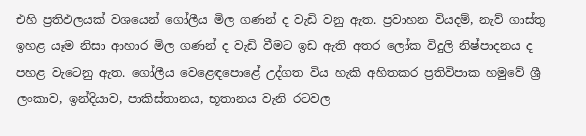එහි ප්‍රතිඵලයක් වශයෙන් ගෝලීය මිල ගණන් ද වැඩි වනු ඇත. ප්‍රවාහන වියදම්, නැව් ගාස්තු ඉහළ යෑම නිසා ආහාර මිල ගණන් ද වැඩි වීමට ඉඩ ඇති අතර ලෝක විදුලි නිෂ්පාදනය ද පහළ වැටෙනු ඇත. ගෝලීය වෙළෙඳපොළේ උද්ගත විය හැකි අහිතකර ප්‍රතිවිපාක හමුවේ ශ්‍රී ලංකාව, ඉන්දියාව, පාකිස්තානය, භූතානය වැනි රටවල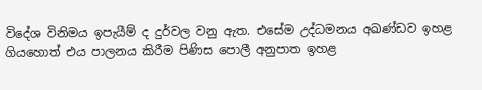විදේශ විනිමය ඉපැයීම් ද දුර්වල වනු ඇත. එසේම උද්ධමනය අඛණ්ඩව ඉහළ ගියහොත් එය පාලනය කිරීම පිණිස පොලී අනුපාත ඉහළ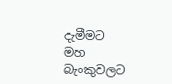දැමීමට මහ බැංකුවලට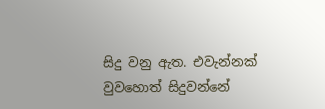සිදු වනු ඇත. එවැන්නක් වුවහොත් සිදුවන්නේ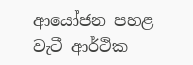ආයෝජන පහළ වැටී ආර්ථික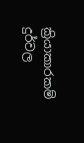ක්‍රියාකාරකම් දුර්වල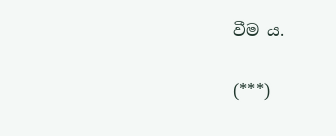වීම ය.

(***)